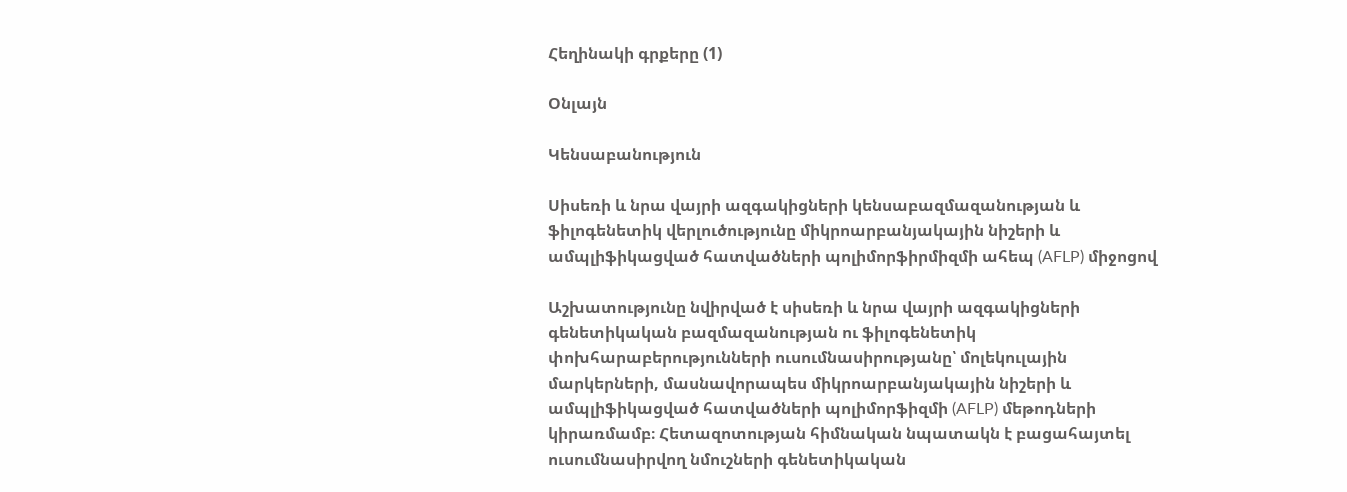Հեղինակի գրքերը (1)

Օնլայն

Կենսաբանություն

Սիսեռի և նրա վայրի ազգակիցների կենսաբազմազանության և ֆիլոգենետիկ վերլուծությունը միկրոարբանյակային նիշերի և ամպլիֆիկացված հատվածների պոլիմորֆիրմիզմի ահեպ (AFLP) միջոցով

Աշխատությունը նվիրված է սիսեռի և նրա վայրի ազգակիցների գենետիկական բազմազանության ու ֆիլոգենետիկ փոխհարաբերությունների ուսումնասիրությանը՝ մոլեկուլային մարկերների, մասնավորապես միկրոարբանյակային նիշերի և ամպլիֆիկացված հատվածների պոլիմորֆիզմի (AFLP) մեթոդների կիրառմամբ։ Հետազոտության հիմնական նպատակն է բացահայտել ուսումնասիրվող նմուշների գենետիկական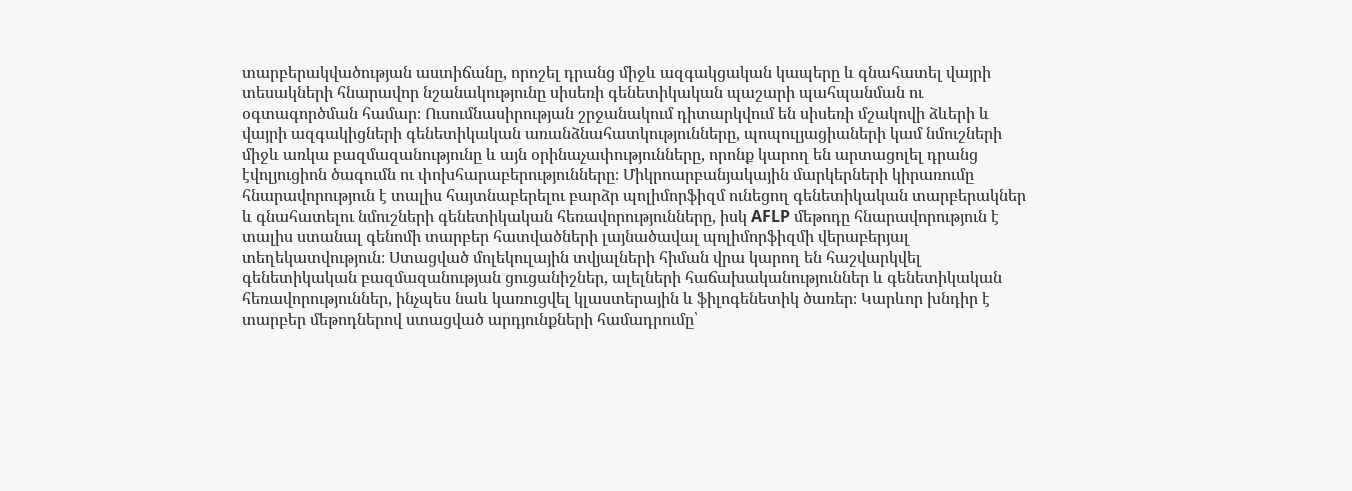տարբերակվածության աստիճանը, որոշել դրանց միջև ազգակցական կապերը և գնահատել վայրի տեսակների հնարավոր նշանակությունը սիսեռի գենետիկական պաշարի պահպանման ու օգտագործման համար։ Ուսումնասիրության շրջանակում դիտարկվում են սիսեռի մշակովի ձևերի և վայրի ազգակիցների գենետիկական առանձնահատկությունները, պոպուլյացիաների կամ նմուշների միջև առկա բազմազանությունը և այն օրինաչափությունները, որոնք կարող են արտացոլել դրանց էվոլյուցիոն ծագումն ու փոխհարաբերությունները։ Միկրոարբանյակային մարկերների կիրառումը հնարավորություն է տալիս հայտնաբերելու բարձր պոլիմորֆիզմ ունեցող գենետիկական տարբերակներ և գնահատելու նմուշների գենետիկական հեռավորությունները, իսկ AFLP մեթոդը հնարավորություն է տալիս ստանալ գենոմի տարբեր հատվածների լայնածավալ պոլիմորֆիզմի վերաբերյալ տեղեկատվություն։ Ստացված մոլեկուլային տվյալների հիման վրա կարող են հաշվարկվել գենետիկական բազմազանության ցուցանիշներ, ալելների հաճախականություններ և գենետիկական հեռավորություններ, ինչպես նաև կառուցվել կլաստերային և ֆիլոգենետիկ ծառեր։ Կարևոր խնդիր է տարբեր մեթոդներով ստացված արդյունքների համադրումը՝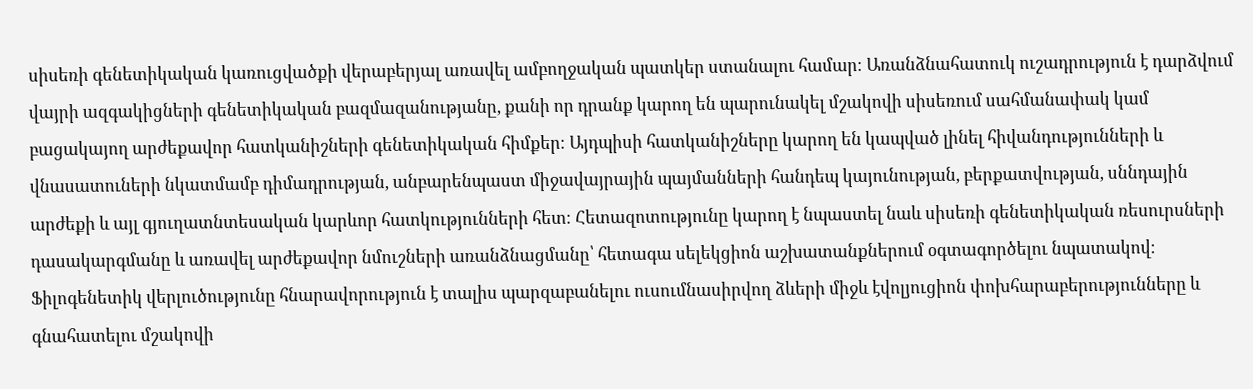սիսեռի գենետիկական կառուցվածքի վերաբերյալ առավել ամբողջական պատկեր ստանալու համար։ Առանձնահատուկ ուշադրություն է դարձվում վայրի ազգակիցների գենետիկական բազմազանությանը, քանի որ դրանք կարող են պարունակել մշակովի սիսեռում սահմանափակ կամ բացակայող արժեքավոր հատկանիշների գենետիկական հիմքեր։ Այդպիսի հատկանիշները կարող են կապված լինել հիվանդությունների և վնասատուների նկատմամբ դիմադրության, անբարենպաստ միջավայրային պայմանների հանդեպ կայունության, բերքատվության, սննդային արժեքի և այլ գյուղատնտեսական կարևոր հատկությունների հետ։ Հետազոտությունը կարող է նպաստել նաև սիսեռի գենետիկական ռեսուրսների դասակարգմանը և առավել արժեքավոր նմուշների առանձնացմանը՝ հետագա սելեկցիոն աշխատանքներում օգտագործելու նպատակով։ Ֆիլոգենետիկ վերլուծությունը հնարավորություն է տալիս պարզաբանելու ուսումնասիրվող ձևերի միջև էվոլյուցիոն փոխհարաբերությունները և գնահատելու մշակովի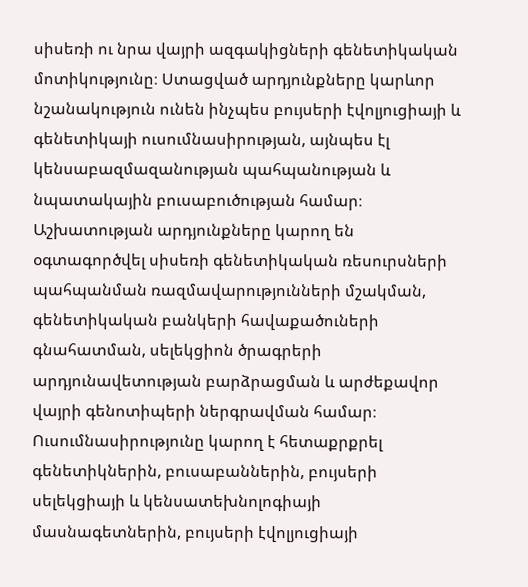սիսեռի ու նրա վայրի ազգակիցների գենետիկական մոտիկությունը։ Ստացված արդյունքները կարևոր նշանակություն ունեն ինչպես բույսերի էվոլյուցիայի և գենետիկայի ուսումնասիրության, այնպես էլ կենսաբազմազանության պահպանության և նպատակային բուսաբուծության համար։ Աշխատության արդյունքները կարող են օգտագործվել սիսեռի գենետիկական ռեսուրսների պահպանման ռազմավարությունների մշակման, գենետիկական բանկերի հավաքածուների գնահատման, սելեկցիոն ծրագրերի արդյունավետության բարձրացման և արժեքավոր վայրի գենոտիպերի ներգրավման համար։ Ուսումնասիրությունը կարող է հետաքրքրել գենետիկներին, բուսաբաններին, բույսերի սելեկցիայի և կենսատեխնոլոգիայի մասնագետներին, բույսերի էվոլյուցիայի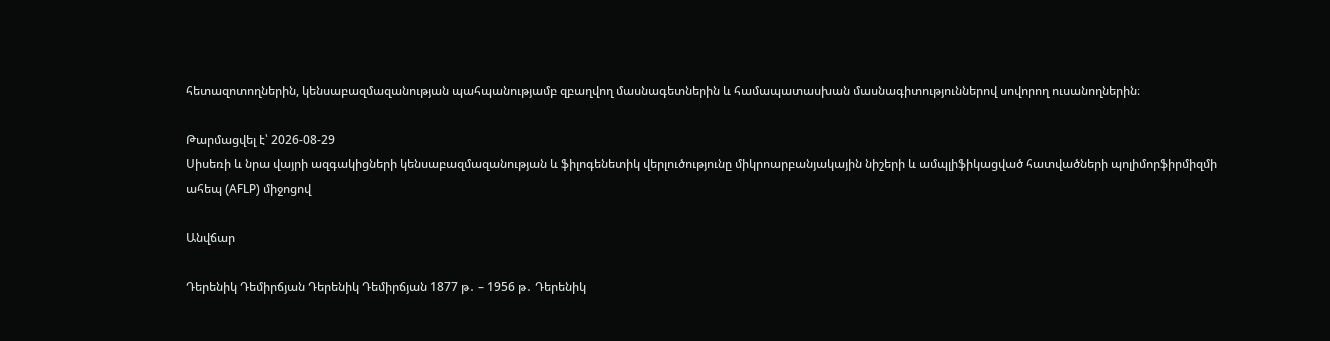հետազոտողներին, կենսաբազմազանության պահպանությամբ զբաղվող մասնագետներին և համապատասխան մասնագիտություններով սովորող ուսանողներին։

Թարմացվել է՝ 2026-08-29
Սիսեռի և նրա վայրի ազգակիցների կենսաբազմազանության և ֆիլոգենետիկ վերլուծությունը միկրոարբանյակային նիշերի և ամպլիֆիկացված հատվածների պոլիմորֆիրմիզմի ահեպ (AFLP) միջոցով

Անվճար

Դերենիկ Դեմիրճյան Դերենիկ Դեմիրճյան 1877 թ․ – 1956 թ․ Դերենիկ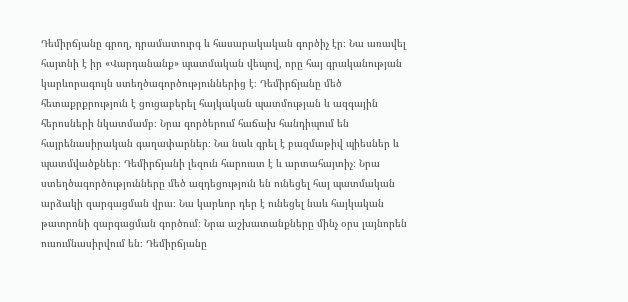Դեմիրճյանը գրող, դրամատուրգ և հասարակական գործիչ էր։ Նա առավել հայտնի է իր «Վարդանանք» պատմական վեպով, որը հայ գրականության կարևորագույն ստեղծագործություններից է։ Դեմիրճյանը մեծ հետաքրքրություն է ցուցաբերել հայկական պատմության և ազգային հերոսների նկատմամբ։ Նրա գործերում հաճախ հանդիպում են հայրենասիրական գաղափարներ։ Նա նաև գրել է բազմաթիվ պիեսներ և պատմվածքներ։ Դեմիրճյանի լեզուն հարուստ է և արտահայտիչ։ Նրա ստեղծագործությունները մեծ ազդեցություն են ունեցել հայ պատմական արձակի զարգացման վրա։ Նա կարևոր դեր է ունեցել նաև հայկական թատրոնի զարգացման գործում։ Նրա աշխատանքները մինչ օրս լայնորեն ուսումնասիրվում են։ Դեմիրճյանը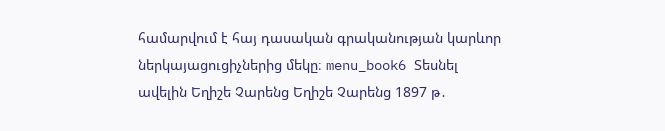համարվում է հայ դասական գրականության կարևոր ներկայացուցիչներից մեկը։ menu_book6 Տեսնել ավելին Եղիշե Չարենց Եղիշե Չարենց 1897 թ․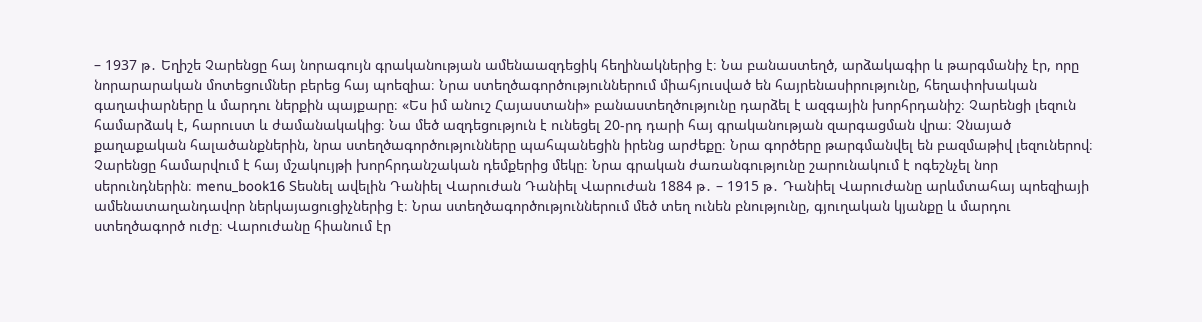– 1937 թ․ Եղիշե Չարենցը հայ նորագույն գրականության ամենաազդեցիկ հեղինակներից է։ Նա բանաստեղծ, արձակագիր և թարգմանիչ էր, որը նորարարական մոտեցումներ բերեց հայ պոեզիա։ Նրա ստեղծագործություններում միահյուսված են հայրենասիրությունը, հեղափոխական գաղափարները և մարդու ներքին պայքարը։ «Ես իմ անուշ Հայաստանի» բանաստեղծությունը դարձել է ազգային խորհրդանիշ։ Չարենցի լեզուն համարձակ է, հարուստ և ժամանակակից։ Նա մեծ ազդեցություն է ունեցել 20-րդ դարի հայ գրականության զարգացման վրա։ Չնայած քաղաքական հալածանքներին, նրա ստեղծագործությունները պահպանեցին իրենց արժեքը։ Նրա գործերը թարգմանվել են բազմաթիվ լեզուներով։ Չարենցը համարվում է հայ մշակույթի խորհրդանշական դեմքերից մեկը։ Նրա գրական ժառանգությունը շարունակում է ոգեշնչել նոր սերունդներին։ menu_book16 Տեսնել ավելին Դանիել Վարուժան Դանիել Վարուժան 1884 թ․ – 1915 թ․ Դանիել Վարուժանը արևմտահայ պոեզիայի ամենատաղանդավոր ներկայացուցիչներից է։ Նրա ստեղծագործություններում մեծ տեղ ունեն բնությունը, գյուղական կյանքը և մարդու ստեղծագործ ուժը։ Վարուժանը հիանում էր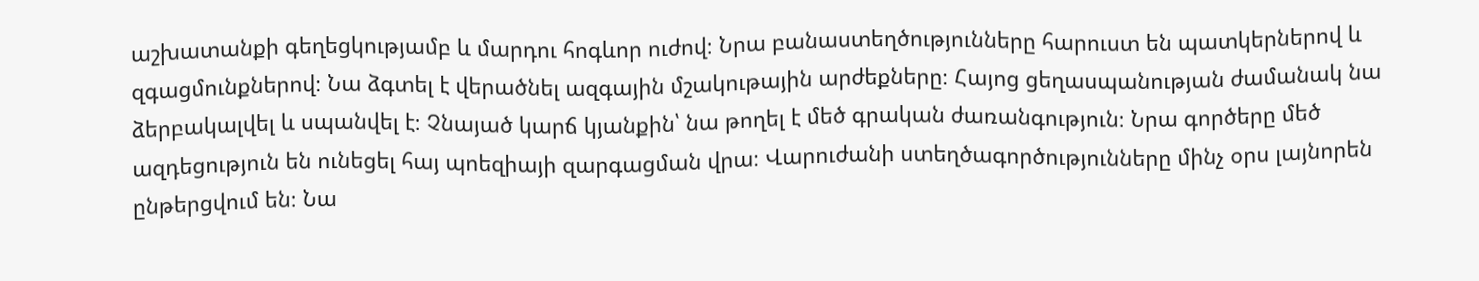աշխատանքի գեղեցկությամբ և մարդու հոգևոր ուժով։ Նրա բանաստեղծությունները հարուստ են պատկերներով և զգացմունքներով։ Նա ձգտել է վերածնել ազգային մշակութային արժեքները։ Հայոց ցեղասպանության ժամանակ նա ձերբակալվել և սպանվել է։ Չնայած կարճ կյանքին՝ նա թողել է մեծ գրական ժառանգություն։ Նրա գործերը մեծ ազդեցություն են ունեցել հայ պոեզիայի զարգացման վրա։ Վարուժանի ստեղծագործությունները մինչ օրս լայնորեն ընթերցվում են։ Նա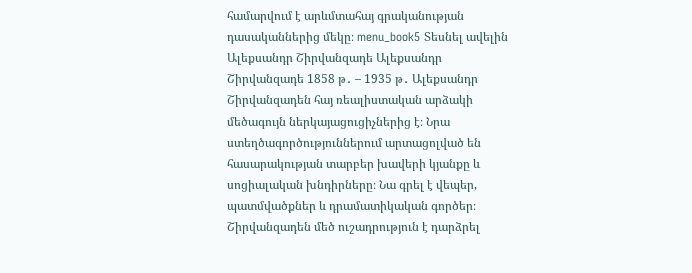համարվում է արևմտահայ գրականության դասականներից մեկը։ menu_book5 Տեսնել ավելին Ալեքսանդր Շիրվանզադե Ալեքսանդր Շիրվանզադե 1858 թ․ – 1935 թ․ Ալեքսանդր Շիրվանզադեն հայ ռեալիստական արձակի մեծագույն ներկայացուցիչներից է։ Նրա ստեղծագործություններում արտացոլված են հասարակության տարբեր խավերի կյանքը և սոցիալական խնդիրները։ Նա գրել է վեպեր, պատմվածքներ և դրամատիկական գործեր։ Շիրվանզադեն մեծ ուշադրություն է դարձրել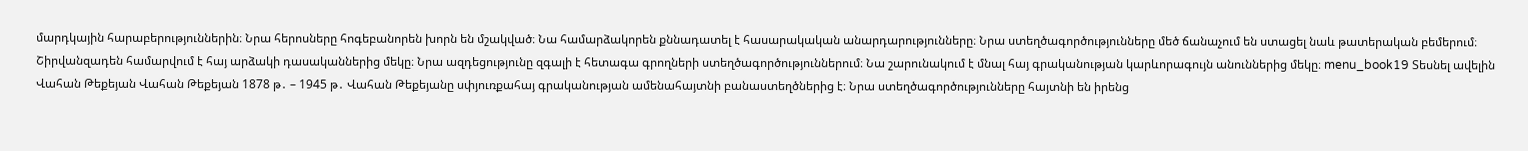մարդկային հարաբերություններին։ Նրա հերոսները հոգեբանորեն խորն են մշակված։ Նա համարձակորեն քննադատել է հասարակական անարդարությունները։ Նրա ստեղծագործությունները մեծ ճանաչում են ստացել նաև թատերական բեմերում։ Շիրվանզադեն համարվում է հայ արձակի դասականներից մեկը։ Նրա ազդեցությունը զգալի է հետագա գրողների ստեղծագործություններում։ Նա շարունակում է մնալ հայ գրականության կարևորագույն անուններից մեկը։ menu_book19 Տեսնել ավելին Վահան Թեքեյան Վահան Թեքեյան 1878 թ․ – 1945 թ․ Վահան Թեքեյանը սփյուռքահայ գրականության ամենահայտնի բանաստեղծներից է։ Նրա ստեղծագործությունները հայտնի են իրենց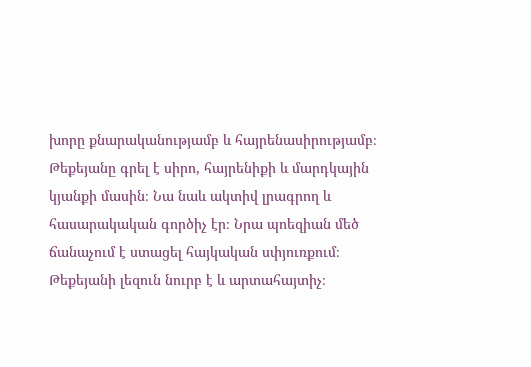խորը քնարականությամբ և հայրենասիրությամբ։ Թեքեյանը գրել է սիրո, հայրենիքի և մարդկային կյանքի մասին։ Նա նաև ակտիվ լրագրող և հասարակական գործիչ էր։ Նրա պոեզիան մեծ ճանաչում է ստացել հայկական սփյուռքում։ Թեքեյանի լեզուն նուրբ է և արտահայտիչ։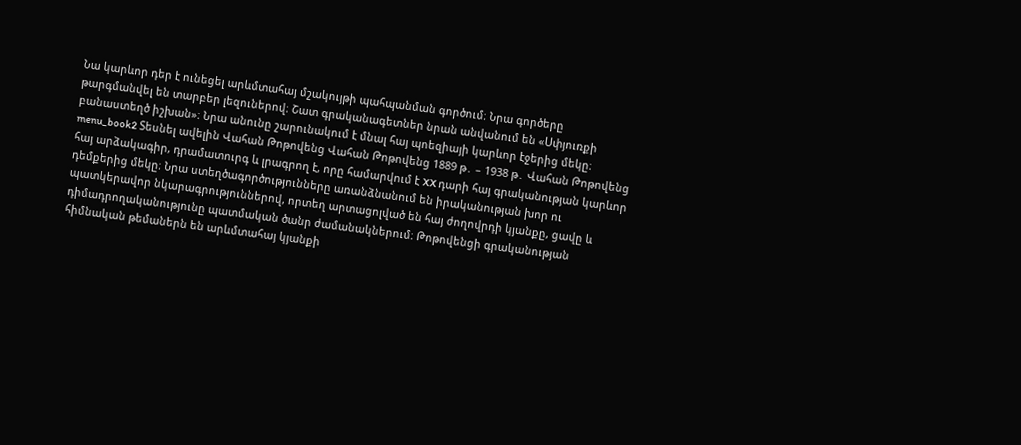Նա կարևոր դեր է ունեցել արևմտահայ մշակույթի պահպանման գործում։ Նրա գործերը թարգմանվել են տարբեր լեզուներով։ Շատ գրականագետներ նրան անվանում են «Սփյուռքի բանաստեղծ իշխան»։ Նրա անունը շարունակում է մնալ հայ պոեզիայի կարևոր էջերից մեկը։ menu_book2 Տեսնել ավելին Վահան Թոթովենց Վահան Թոթովենց 1889 թ․ – 1938 թ․ Վահան Թոթովենց հայ արձակագիր, դրամատուրգ և լրագրող է, որը համարվում է XX դարի հայ գրականության կարևոր դեմքերից մեկը։ Նրա ստեղծագործությունները առանձնանում են իրականության խոր ու պատկերավոր նկարագրություններով, որտեղ արտացոլված են հայ ժողովրդի կյանքը, ցավը և դիմադրողականությունը պատմական ծանր ժամանակներում։ Թոթովենցի գրականության հիմնական թեմաներն են արևմտահայ կյանքի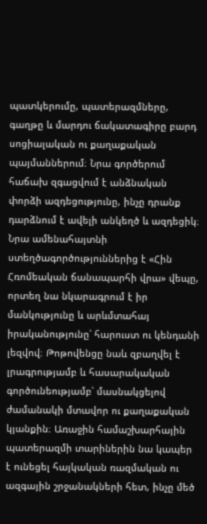պատկերումը, պատերազմները, գաղթը և մարդու ճակատագիրը բարդ սոցիալական ու քաղաքական պայմաններում։ Նրա գործերում հաճախ զգացվում է անձնական փորձի ազդեցությունը, ինչը դրանք դարձնում է ավելի անկեղծ և ազդեցիկ։ Նրա ամենահայտնի ստեղծագործություններից է «Հին Հռոմեական ճանապարհի վրա» վեպը, որտեղ նա նկարագրում է իր մանկությունը և արևմտահայ իրականությունը՝ հարուստ ու կենդանի լեզվով։ Թոթովենցը նաև զբաղվել է լրագրությամբ և հասարակական գործունեությամբ՝ մասնակցելով ժամանակի մտավոր ու քաղաքական կյանքին։ Առաջին համաշխարհային պատերազմի տարիներին նա կապեր է ունեցել հայկական ռազմական ու ազգային շրջանակների հետ, ինչը մեծ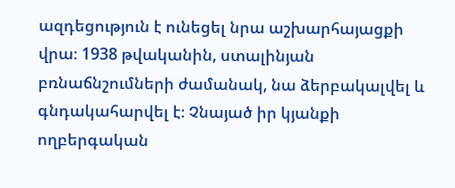ազդեցություն է ունեցել նրա աշխարհայացքի վրա։ 1938 թվականին, ստալինյան բռնաճնշումների ժամանակ, նա ձերբակալվել և գնդակահարվել է։ Չնայած իր կյանքի ողբերգական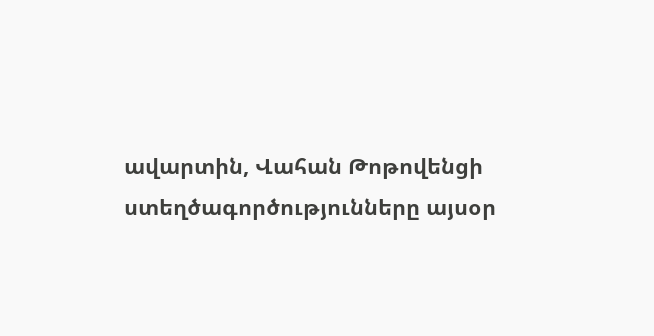ավարտին, Վահան Թոթովենցի ստեղծագործությունները այսօր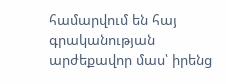համարվում են հայ գրականության արժեքավոր մաս՝ իրենց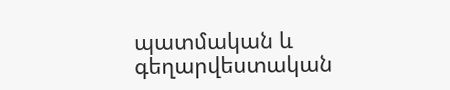պատմական և գեղարվեստական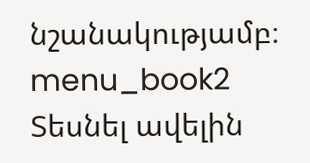նշանակությամբ։ menu_book2 Տեսնել ավելին